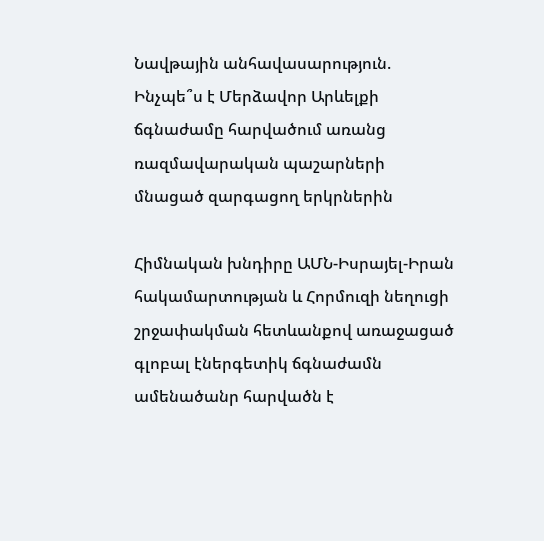Նավթային անհավասարություն. Ինչպե՞ս է Մերձավոր Արևելքի ճգնաժամը հարվածում առանց ռազմավարական պաշարների մնացած զարգացող երկրներին

Հիմնական խնդիրը ԱՄՆ-Իսրայել-Իրան հակամարտության և Հորմուզի նեղուցի շրջափակման հետևանքով առաջացած գլոբալ էներգետիկ ճգնաժամն ամենածանր հարվածն է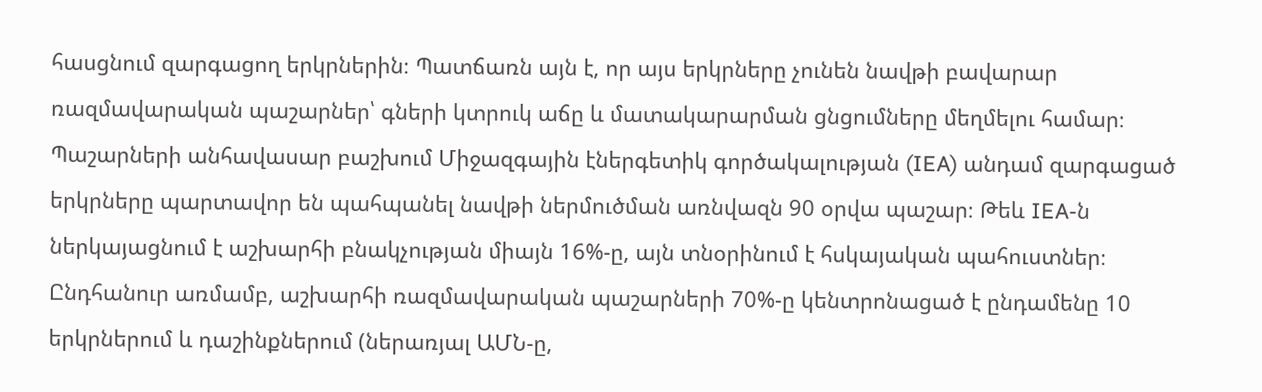հասցնում զարգացող երկրներին։ Պատճառն այն է, որ այս երկրները չունեն նավթի բավարար ռազմավարական պաշարներ՝ գների կտրուկ աճը և մատակարարման ցնցումները մեղմելու համար։
Պաշարների անհավասար բաշխում Միջազգային էներգետիկ գործակալության (IEA) անդամ զարգացած երկրները պարտավոր են պահպանել նավթի ներմուծման առնվազն 90 օրվա պաշար։ Թեև IEA-ն ներկայացնում է աշխարհի բնակչության միայն 16%-ը, այն տնօրինում է հսկայական պահուստներ։ Ընդհանուր առմամբ, աշխարհի ռազմավարական պաշարների 70%-ը կենտրոնացած է ընդամենը 10 երկրներում և դաշինքներում (ներառյալ ԱՄՆ-ը,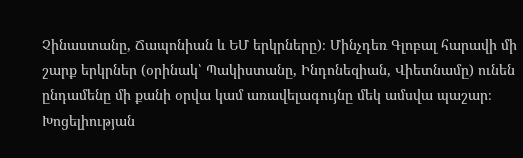Չինաստանը, Ճապոնիան և ԵՄ երկրները)։ Մինչդեռ Գլոբալ հարավի մի շարք երկրներ (օրինակ՝ Պակիստանը, Ինդոնեզիան, Վիետնամը) ունեն ընդամենը մի քանի օրվա կամ առավելագույնը մեկ ամսվա պաշար։
Խոցելիության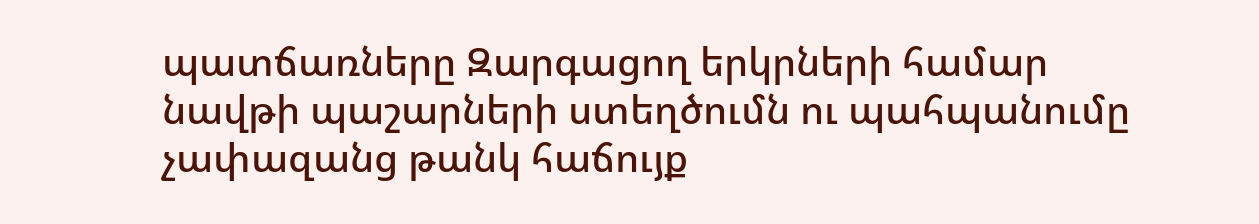պատճառները Զարգացող երկրների համար նավթի պաշարների ստեղծումն ու պահպանումը չափազանց թանկ հաճույք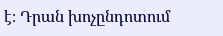է։ Դրան խոչընդոտում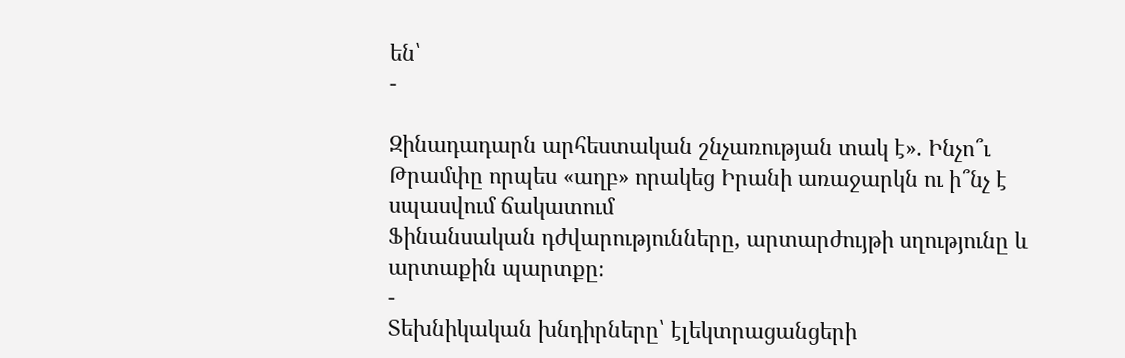են՝
-

Զինադադարն արհեստական շնչառության տակ է». Ինչո՞ւ Թրամփը որպես «աղբ» որակեց Իրանի առաջարկն ու ի՞նչ է սպասվում ճակատում
Ֆինանսական դժվարությունները, արտարժույթի սղությունը և արտաքին պարտքը։
-
Տեխնիկական խնդիրները՝ էլեկտրացանցերի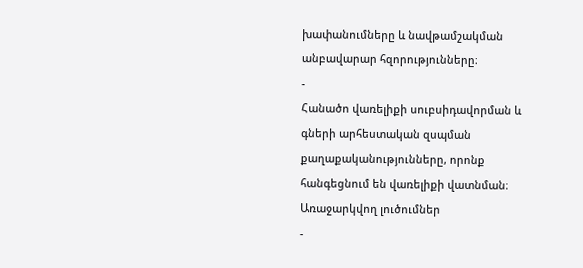խափանումները և նավթամշակման անբավարար հզորությունները։
-
Հանածո վառելիքի սուբսիդավորման և գների արհեստական զսպման քաղաքականությունները, որոնք հանգեցնում են վառելիքի վատնման։
Առաջարկվող լուծումներ
-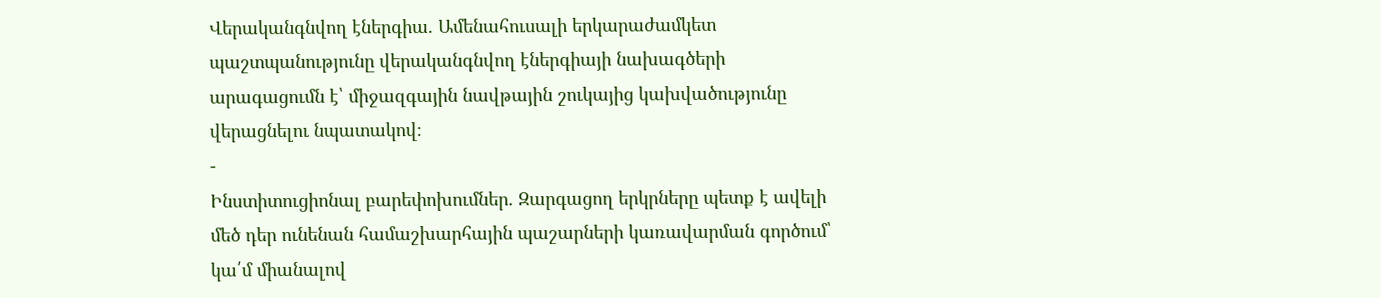Վերականգնվող էներգիա. Ամենահուսալի երկարաժամկետ պաշտպանությունը վերականգնվող էներգիայի նախագծերի արագացումն է՝ միջազգային նավթային շուկայից կախվածությունը վերացնելու նպատակով։
-
Ինստիտուցիոնալ բարեփոխումներ. Զարգացող երկրները պետք է ավելի մեծ դեր ունենան համաշխարհային պաշարների կառավարման գործում՝ կա՛մ միանալով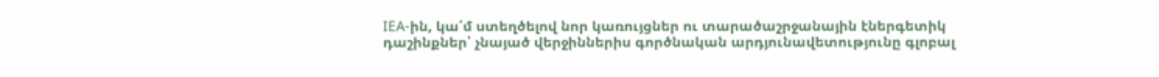IEA-ին, կա՛մ ստեղծելով նոր կառույցներ ու տարածաշրջանային էներգետիկ դաշինքներ՝ չնայած վերջիններիս գործնական արդյունավետությունը գլոբալ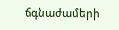ճգնաժամերի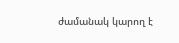ժամանակ կարող է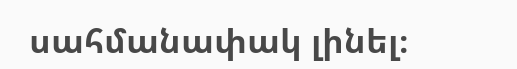սահմանափակ լինել։